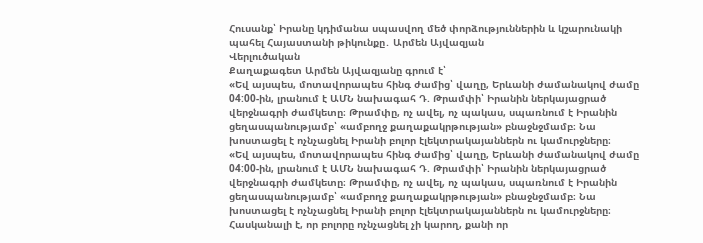Հուսանք՝ Իրանը կդիմանա սպասվող մեծ փորձություններին և կշարունակի պահել Հայաստանի թիկունքը․ Արմեն Այվազյան
Վերլուծական
Քաղաքագետ Արմեն Այվազյանը գրում է՝
«Եվ այսպես, մոտավորապես հինգ ժամից՝ վաղը, Երևանի ժամանակով ժամը 04:00-ին, լրանում է ԱՄՆ նախագահ Դ. Թրամփի՝ Իրանին ներկայացրած վերջնագրի ժամկետը։ Թրամփը, ոչ ավել, ոչ պակաս, սպառնում է Իրանին ցեղասպանությամբ՝ «ամբողջ քաղաքակրթության» բնաջնջմամբ։ Նա խոստացել է ոչնչացնել Իրանի բոլոր էլեկտրակայաններն ու կամուրջները։
«Եվ այսպես, մոտավորապես հինգ ժամից՝ վաղը, Երևանի ժամանակով ժամը 04:00-ին, լրանում է ԱՄՆ նախագահ Դ. Թրամփի՝ Իրանին ներկայացրած վերջնագրի ժամկետը։ Թրամփը, ոչ ավել, ոչ պակաս, սպառնում է Իրանին ցեղասպանությամբ՝ «ամբողջ քաղաքակրթության» բնաջնջմամբ։ Նա խոստացել է ոչնչացնել Իրանի բոլոր էլեկտրակայաններն ու կամուրջները։
Հասկանալի է, որ բոլորը ոչնչացնել չի կարող, քանի որ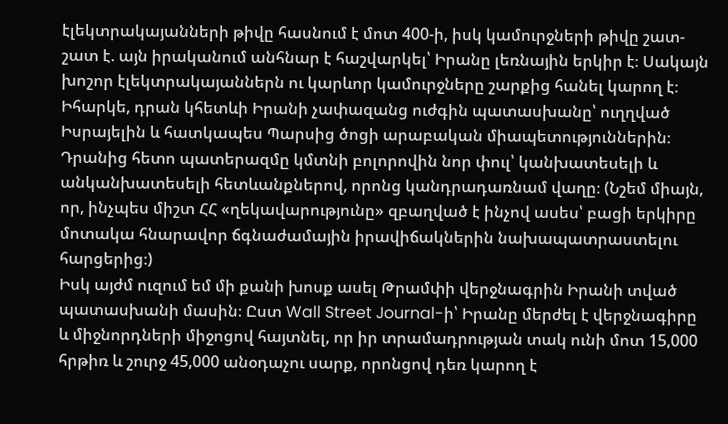էլեկտրակայանների թիվը հասնում է մոտ 400-ի, իսկ կամուրջների թիվը շատ-շատ է. այն իրականում անհնար է հաշվարկել՝ Իրանը լեռնային երկիր է։ Սակայն խոշոր էլեկտրակայաններն ու կարևոր կամուրջները շարքից հանել կարող է։ Իհարկե, դրան կհետևի Իրանի չափազանց ուժգին պատասխանը՝ ուղղված Իսրայելին և հատկապես Պարսից ծոցի արաբական միապետություններին։ Դրանից հետո պատերազմը կմտնի բոլորովին նոր փուլ՝ կանխատեսելի և անկանխատեսելի հետևանքներով, որոնց կանդրադառնամ վաղը։ (Նշեմ միայն, որ, ինչպես միշտ ՀՀ «ղեկավարությունը» զբաղված է ինչով ասես՝ բացի երկիրը մոտակա հնարավոր ճգնաժամային իրավիճակներին նախապատրաստելու հարցերից։)
Իսկ այժմ ուզում եմ մի քանի խոսք ասել Թրամփի վերջնագրին Իրանի տված պատասխանի մասին։ Ըստ Wall Street Journal-ի՝ Իրանը մերժել է վերջնագիրը և միջնորդների միջոցով հայտնել, որ իր տրամադրության տակ ունի մոտ 15,000 հրթիռ և շուրջ 45,000 անօդաչու սարք, որոնցով դեռ կարող է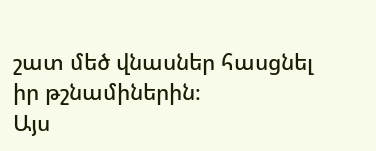շատ մեծ վնասներ հասցնել իր թշնամիներին։
Այս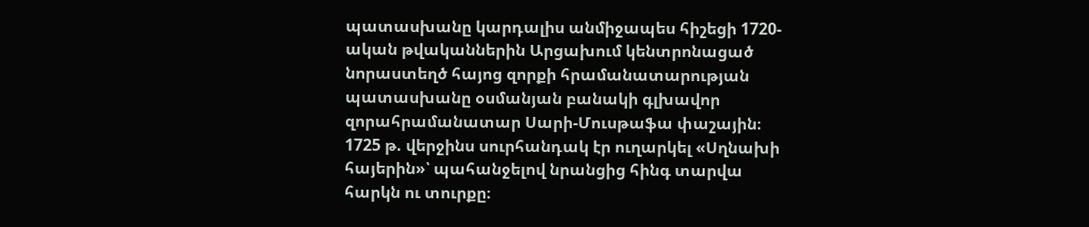պատասխանը կարդալիս անմիջապես հիշեցի 1720-ական թվականներին Արցախում կենտրոնացած նորաստեղծ հայոց զորքի հրամանատարության պատասխանը օսմանյան բանակի գլխավոր զորահրամանատար Սարի-Մուսթաֆա փաշային։ 1725 թ. վերջինս սուրհանդակ էր ուղարկել «Սղնախի հայերին»՝ պահանջելով նրանցից հինգ տարվա հարկն ու տուրքը։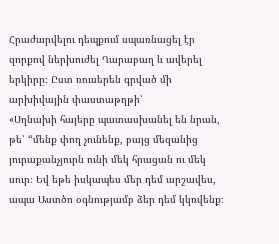Հրաժարվելու դեպքում սպառնացել էր զորքով ներխուժել Ղարաբաղ և ավերել երկիրը։ Ըստ ռուսերեն գրված մի արխիվային փաստաթղթի՝
«Սղնախի հայերը պատասխանել են նրան, թե՝ “մենք փող չունենք, բայց մեզանից յուրաքանչյուրն ունի մեկ հրացան ու մեկ սուր։ Եվ եթե իսկապես մեր դեմ արշավես, ապա Աստծո օգնությամբ ձեր դեմ կկռվենք։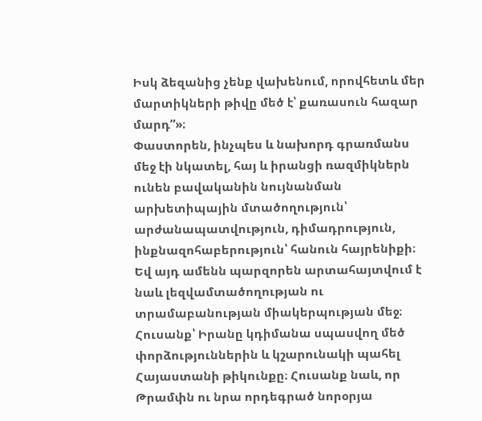Իսկ ձեզանից չենք վախենում, որովհետև մեր մարտիկների թիվը մեծ է՝ քառասուն հազար մարդ”»։
Փաստորեն, ինչպես և նախորդ գրառմանս մեջ էի նկատել, հայ և իրանցի ռազմիկներն ունեն բավականին նույնանման արխետիպային մտածողություն՝ արժանապատվություն, դիմադրություն, ինքնազոհաբերություն՝ հանուն հայրենիքի։ Եվ այդ ամենն պարզորեն արտահայտվում է նաև լեզվամտածողության ու տրամաբանության միակերպության մեջ։
Հուսանք՝ Իրանը կդիմանա սպասվող մեծ փորձություններին և կշարունակի պահել Հայաստանի թիկունքը։ Հուսանք նաև, որ Թրամփն ու նրա որդեգրած նորօրյա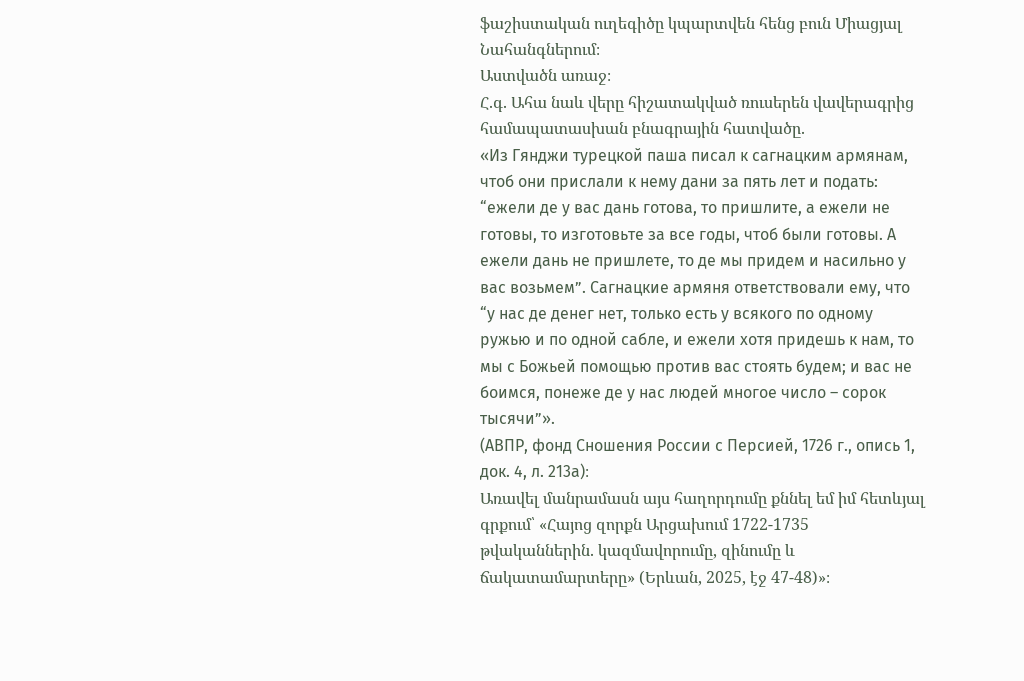ֆաշիստական ուղեգիծը կպարտվեն հենց բուն Միացյալ Նահանգներում։
Աստվածն առաջ։
Հ.գ. Ահա նաև վերը հիշատակված ռուսերեն վավերագրից համապատասխան բնագրային հատվածը.
«Из Гянджи турецкой паша писал к сагнацким армянам, чтоб они прислали к нему дани за пять лет и подать: “ежели де у вас дань готова, то пришлите, а ежели не готовы, то изготовьте за все годы, чтоб были готовы. А ежели дань не пришлете, то де мы придем и насильно у вас возьмем”. Сагнацкие армяня ответствовали ему, что “у нас де денег нет, только есть у всякого по одному ружью и по одной сабле, и ежели хотя придешь к нам, то мы с Божьей помощью против вас стоять будем; и вас не боимся, понеже де у нас людей многое число – сорок тысячи”».
(АВПР, фонд Сношения России с Персией, 1726 г., опись 1, док. 4, л. 213а)։
Առավել մանրամասն այս հաղորդումը քննել եմ իմ հետևյալ գրքում՝ «Հայոց զորքն Արցախում 1722-1735 թվականներին. կազմավորումը, զինումը և ճակատամարտերը» (Երևան, 2025, էջ 47-48)»։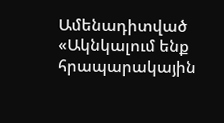Ամենադիտված
«Ակնկալում ենք հրապարակային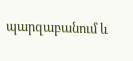պարզաբանում և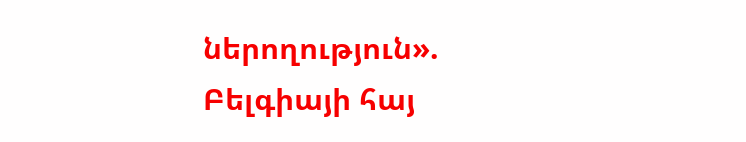ներողություն». Բելգիայի հայ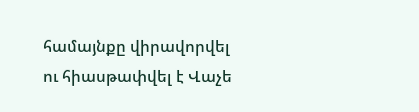համայնքը վիրավորվել ու հիասթափվել է Վաչե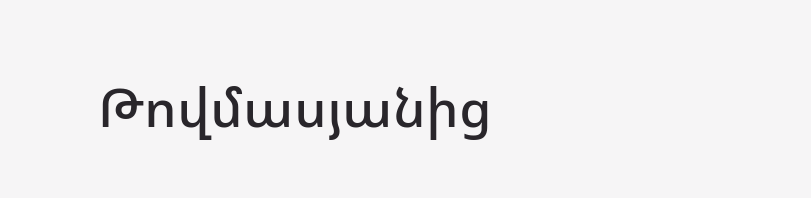Թովմասյանից